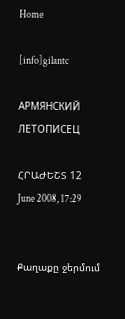Home

[info]gilantc

АРМЯНСКИЙ ЛЕТОПИСЕЦ

ՀՐԱԺԵՇՏ 12 June 2008, 17:29


Քաղաքը ջերմում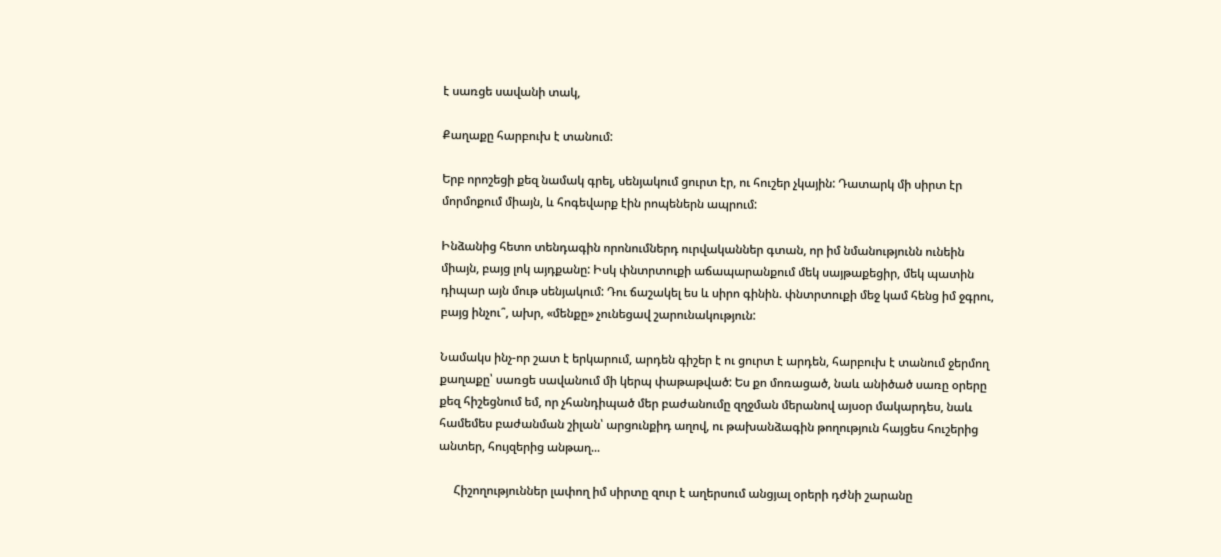է սառցե սավանի տակ,

Քաղաքը հարբուխ է տանում:

Երբ որոշեցի քեզ նամակ գրել, սենյակում ցուրտ էր, ու հուշեր չկային: Դատարկ մի սիրտ էր մորմոքում միայն, և հոգեվարք էին րոպեներն ապրում:

Ինձանից հետո տենդագին որոնումներդ ուրվականներ գտան, որ իմ նմանությունն ունեին միայն, բայց լոկ այդքանը: Իսկ փնտրտուքի աճապարանքում մեկ սայթաքեցիր, մեկ պատին դիպար այն մութ սենյակում: Դու ճաշակել ես և սիրո գինին. փնտրտուքի մեջ կամ հենց իմ ջգրու, բայց ինչու՞, ախր, «մենքը» չունեցավ շարունակություն:

Նամակս ինչ-որ շատ է երկարում, արդեն գիշեր է ու ցուրտ է արդեն, հարբուխ է տանում ջերմող քաղաքը՝ սառցե սավանում մի կերպ փաթաթված: Ես քո մոռացած, նաև անիծած սառը օրերը քեզ հիշեցնում եմ, որ չհանդիպած մեր բաժանումը զղջման մերանով այսօր մակարդես, նաև համեմես բաժանման շիլան՝ արցունքիդ աղով, ու թախանձագին թողություն հայցես հուշերից անտեր, հույզերից անթաղ...

     Հիշողություններ լափող իմ սիրտը զուր է աղերսում անցյալ օրերի դժնի շարանը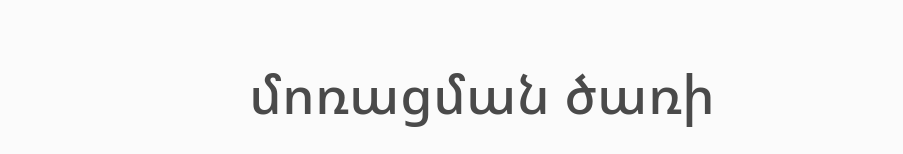մոռացման ծառի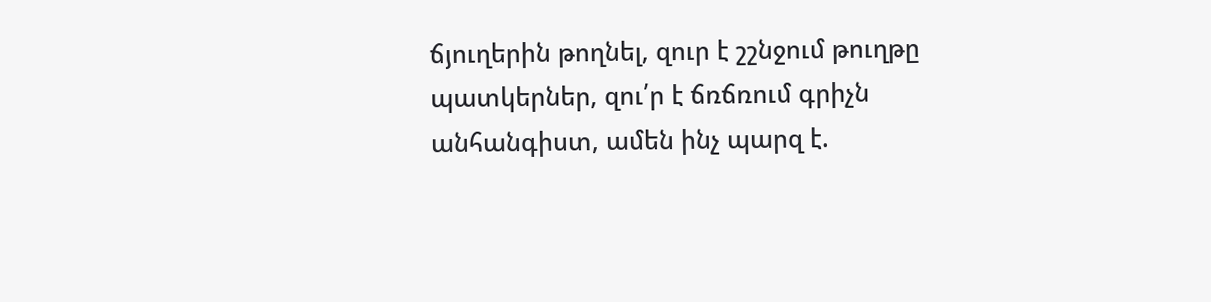ճյուղերին թողնել, զուր է շշնջում թուղթը պատկերներ, զու՛ր է ճռճռում գրիչն անհանգիստ, ամեն ինչ պարզ է.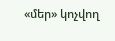«մեր» կոչվող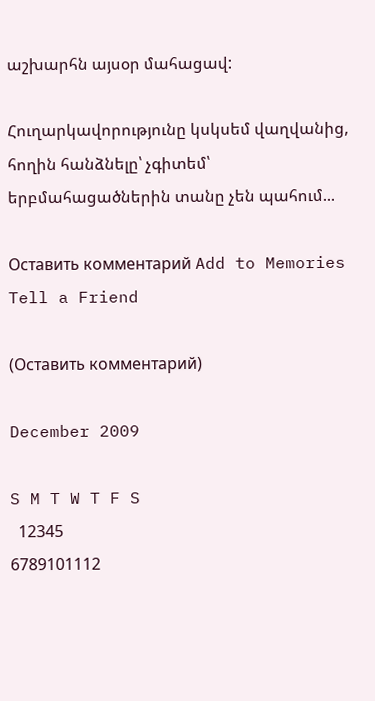աշխարհն այսօր մահացավ:

Հուղարկավորությունը կսկսեմ վաղվանից, հողին հանձնելը՝ չգիտեմ՝ երբմահացածներին տանը չեն պահում...

Оставить комментарий Add to Memories Tell a Friend

(Оставить комментарий)

December 2009

S M T W T F S
  12345
6789101112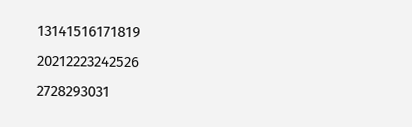13141516171819
20212223242526
2728293031